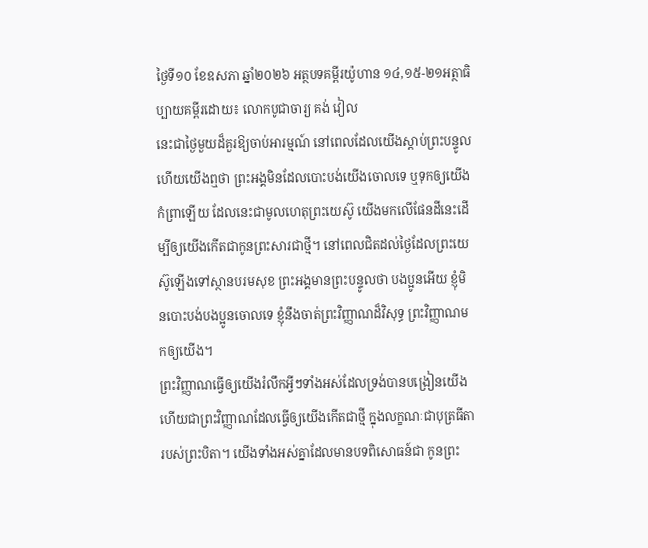ថ្ងៃទី១០ ខែឧសភា ឆ្នាំ២០២៦ អត្ថបទគម្ពីរយ៉ូហាន ១៤,១៥-២១អត្ថាធិប្បាយគម្ពីរដោយ៖ លោកបូជាចារ្យ គង់ វៀល
នេះជាថ្ងៃមួយដ៏គួរឱ្យចាប់អារម្មណ៍ នៅពេលដែលយើងស្តាប់ព្រះបន្ទូលហើយយើងឮថា ព្រះអង្គមិនដែលបោះបង់យើងចោលទេ ឬទុកឲ្យយើងកំព្រាឡើយ ដែលនេះជាមូលហេតុព្រះយេស៊ូ យើងមកលើផែនដីនេះដើម្បីឲ្យយើងកើតជាកូនព្រះសារជាថ្មី។ នៅពេលជិតដល់ថ្ងៃដែលព្រះយេស៊ូឡើងទៅស្ថានបរមសុខ ព្រះអង្គមានព្រះបន្ទូលថា បងប្អូនអើយ ខ្ញុំមិនបោះបង់បងប្អូនចោលទេ ខ្ញុំនឹងចាត់ព្រះវិញ្ញាណដ៏វិសុទ្ធ ព្រះវិញ្ញាណមកឲ្យយើង។
ព្រះវិញ្ញាណធើ្វឲ្យយើងរំលឹកអ្វីៗទាំងអស់ដែលទ្រង់បានបង្រៀនយើង ហើយជាព្រះវិញ្ញាណដែលធ្វើឲ្យយើងកើតជាថ្មី ក្នុងលក្ខណៈជាបុត្រធីតារបស់ព្រះបិតា។ យើងទាំងអស់គ្នាដែលមានបទពិសោធន៍ជា កូនព្រះ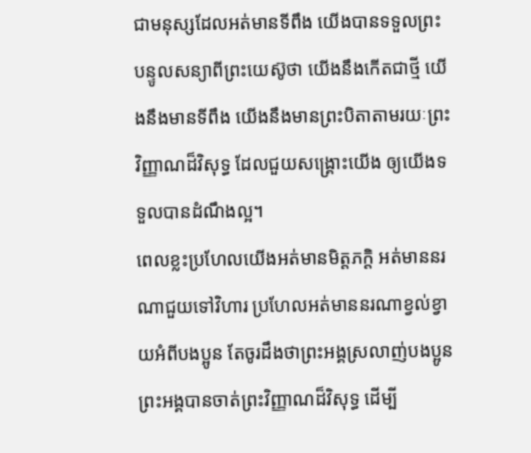ជាមនុស្សដែលអត់មានទីពឹង យើងបានទទួលព្រះបន្ទូលសន្យាពីព្រះយេស៊ូថា យើងនឹងកើតជាថ្មី យើងនឹងមានទីពឹង យើងនឹងមានព្រះបិតាតាមរយៈព្រះវិញ្ញាណដ៏វិសុទ្ធ ដែលជួយសង្គ្រោះយើង ឲ្យយើងទទួលបានដំណឹងល្អ។
ពេលខ្លះប្រហែលយើងអត់មានមិត្តភក្តិ អត់មាននរណាជួយទៅវិហារ ប្រហែលអត់មាននរណាខ្វល់ខ្វាយអំពីបងប្អូន តែចូរដឹងថាព្រះអង្គស្រលាញ់បងប្អូន ព្រះអង្គបានចាត់ព្រះវិញ្ញាណដ៏វិសុទ្ធ ដើម្បី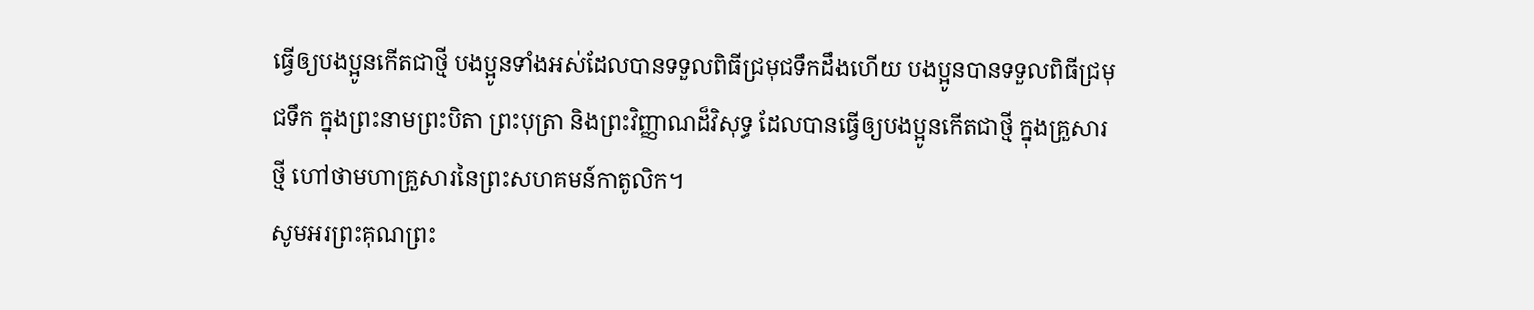ធ្វើឲ្យបងប្អូនកើតជាថ្មី បងប្អូនទាំងអស់ដែលបានទទួលពិធីជ្រមុជទឹកដឹងហើយ បងប្អូនបានទទួលពិធីជ្រមុជទឹក ក្នុងព្រះនាមព្រះបិតា ព្រះបុត្រា និងព្រះវិញ្ញាណដ៏វិសុទ្ធ ដែលបានធ្វើឲ្យបងប្អូនកើតជាថ្មី ក្នុងគ្រួសារថ្មី ហៅថាមហាគ្រួសារនៃព្រះសហគមន៍កាតូលិក។
សូមអរព្រះគុណព្រះ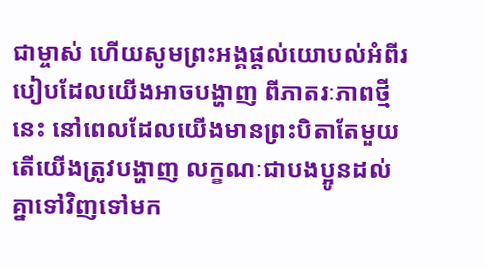ជាម្ចាស់ ហើយសូមព្រះអង្គផ្តល់យោបល់អំពីរបៀបដែលយើងអាចបង្ហាញ ពីភាតរៈភាពថ្មីនេះ នៅពេលដែលយើងមានព្រះបិតាតែមួយ តើយើងត្រូវបង្ហាញ លក្ខណៈជាបងប្អូនដល់គ្នាទៅវិញទៅមក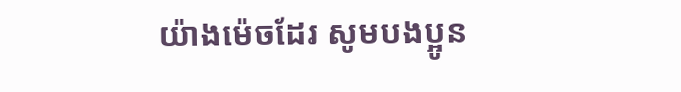យ៉ាងម៉េចដែរ សូមបងប្អូន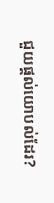ជួយផ្តល់យោបល់ដែរ?